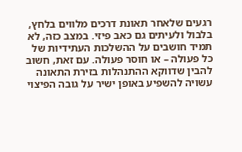רגעים שלאחר תאונת דרכים מלווים בלחץ, בלבול ולעיתים גם כאב פיזי. במצב כזה, לא תמיד חושבים על ההשלכות העתידיות של כל פעולה – או חוסר פעולה. עם זאת, חשוב להבין שדווקא ההתנהלות בזירת התאונה עשויה להשפיע באופן ישיר על גובה הפיצוי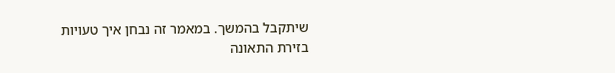שיתקבל בהמשך. במאמר זה נבחן איך טעויות בזירת התאונה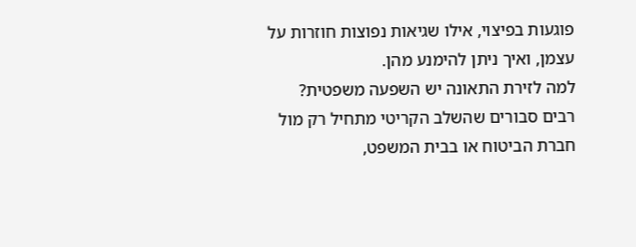פוגעות בפיצוי, אילו שגיאות נפוצות חוזרות על עצמן, ואיך ניתן להימנע מהן.
למה לזירת התאונה יש השפעה משפטית?
רבים סבורים שהשלב הקריטי מתחיל רק מול חברת הביטוח או בבית המשפט,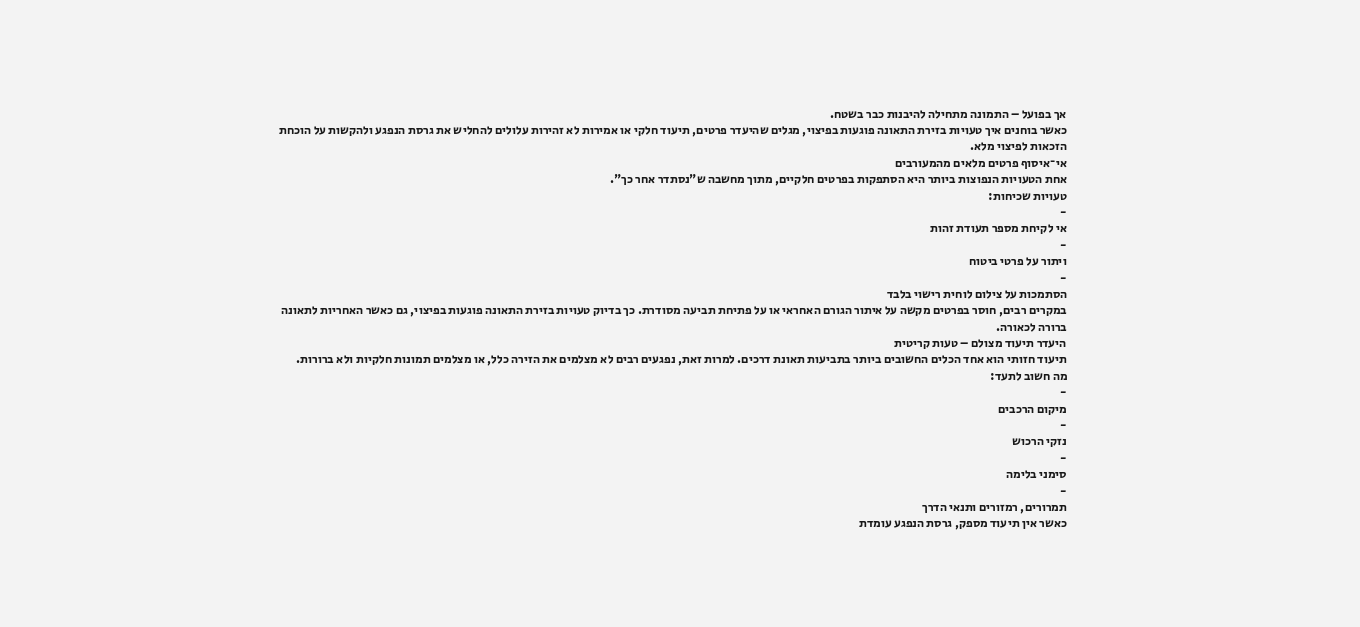אך בפועל – התמונה מתחילה להיבנות כבר בשטח.
כאשר בוחנים איך טעויות בזירת התאונה פוגעות בפיצוי, מגלים שהיעדר פרטים, תיעוד חלקי או אמירות לא זהירות עלולים להחליש את גרסת הנפגע ולהקשות על הוכחת הזכאות לפיצוי מלא.
אי־איסוף פרטים מלאים מהמעורבים
אחת הטעויות הנפוצות ביותר היא הסתפקות בפרטים חלקיים, מתוך מחשבה ש"נסתדר אחר כך".
טעויות שכיחות:
-
אי לקיחת מספר תעודת זהות
-
ויתור על פרטי ביטוח
-
הסתמכות על צילום לוחית רישוי בלבד
במקרים רבים, חוסר בפרטים מקשה על איתור הגורם האחראי או על פתיחת תביעה מסודרת. כך בדיוק טעויות בזירת התאונה פוגעות בפיצוי, גם כאשר האחריות לתאונה ברורה לכאורה.
היעדר תיעוד מצולם – טעות קריטית
תיעוד חזותי הוא אחד הכלים החשובים ביותר בתביעות תאונת דרכים. למרות זאת, נפגעים רבים לא מצלמים את הזירה כלל, או מצלמים תמונות חלקיות ולא ברורות.
מה חשוב לתעד:
-
מיקום הרכבים
-
נזקי הרכוש
-
סימני בלימה
-
תמרורים, רמזורים ותנאי הדרך
כאשר אין תיעוד מספק, גרסת הנפגע עומדת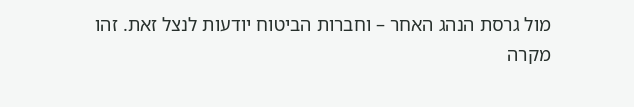מול גרסת הנהג האחר – וחברות הביטוח יודעות לנצל זאת. זהו מקרה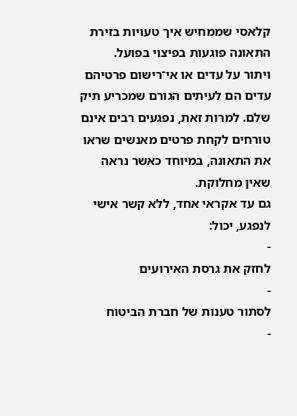קלאסי שממחיש איך טעויות בזירת התאונה פוגעות בפיצוי בפועל.
ויתור על עדים או אי־רישום פרטיהם
עדים הם לעיתים הגורם שמכריע תיק שלם. למרות זאת, נפגעים רבים אינם טורחים לקחת פרטים מאנשים שראו את התאונה, במיוחד כאשר נראה שאין מחלוקת.
גם עד אקראי אחד, ללא קשר אישי לנפגע, יכול:
-
לחזק את גרסת האירועים
-
לסתור טענות של חברת הביטוח
-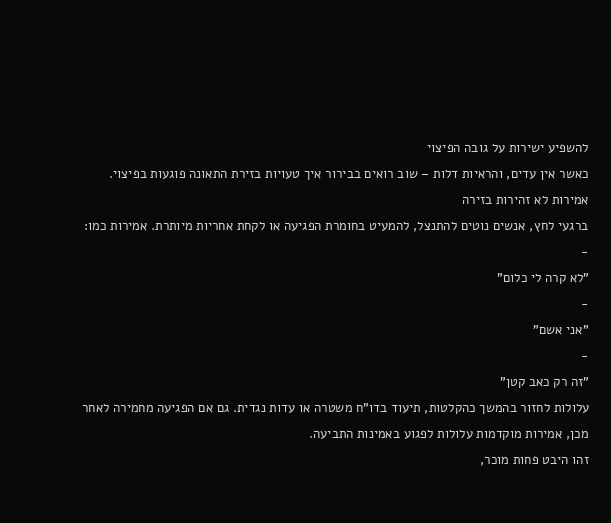להשפיע ישירות על גובה הפיצוי
כאשר אין עדים, והראיות דלות – שוב רואים בבירור איך טעויות בזירת התאונה פוגעות בפיצוי.
אמירות לא זהירות בזירה
ברגעי לחץ, אנשים נוטים להתנצל, להמעיט בחומרת הפגיעה או לקחת אחריות מיותרת. אמירות כמו:
-
"לא קרה לי כלום"
-
"אני אשם"
-
"זה רק כאב קטן"
עלולות לחזור בהמשך כהקלטות, תיעוד בדו"ח משטרה או עדות נגדית. גם אם הפגיעה מחמירה לאחר מכן, אמירות מוקדמות עלולות לפגוע באמינות התביעה.
זהו היבט פחות מוכר,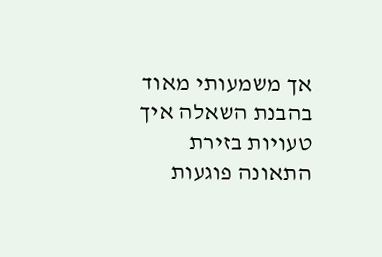אך משמעותי מאוד בהבנת השאלה איך טעויות בזירת התאונה פוגעות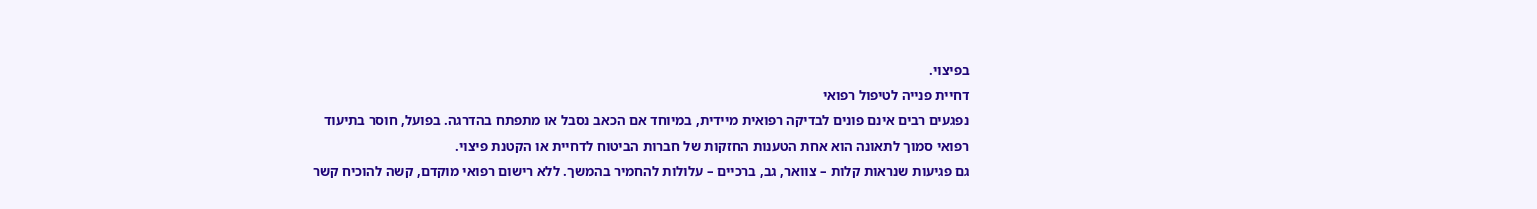בפיצוי.
דחיית פנייה לטיפול רפואי
נפגעים רבים אינם פונים לבדיקה רפואית מיידית, במיוחד אם הכאב נסבל או מתפתח בהדרגה. בפועל, חוסר בתיעוד רפואי סמוך לתאונה הוא אחת הטענות החזקות של חברות הביטוח לדחיית או הקטנת פיצוי.
גם פגיעות שנראות קלות – צוואר, גב, ברכיים – עלולות להחמיר בהמשך. ללא רישום רפואי מוקדם, קשה להוכיח קשר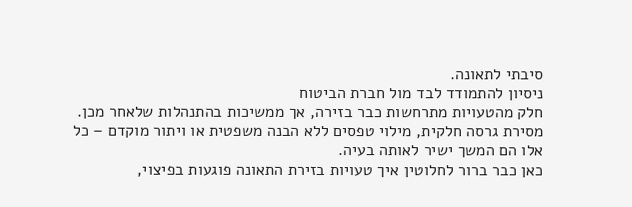סיבתי לתאונה.
ניסיון להתמודד לבד מול חברת הביטוח
חלק מהטעויות מתרחשות כבר בזירה, אך ממשיכות בהתנהלות שלאחר מכן. מסירת גרסה חלקית, מילוי טפסים ללא הבנה משפטית או ויתור מוקדם – כל אלו הם המשך ישיר לאותה בעיה.
כאן כבר ברור לחלוטין איך טעויות בזירת התאונה פוגעות בפיצוי,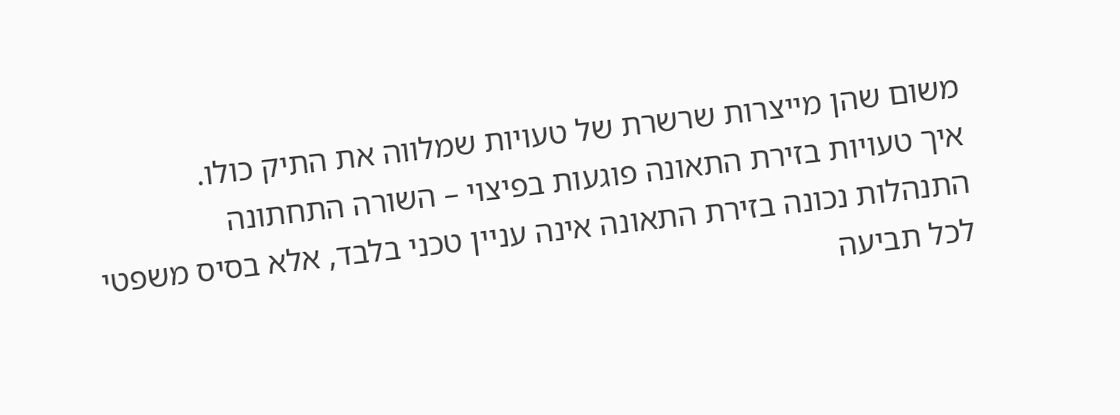משום שהן מייצרות שרשרת של טעויות שמלווה את התיק כולו.
איך טעויות בזירת התאונה פוגעות בפיצוי – השורה התחתונה
התנהלות נכונה בזירת התאונה אינה עניין טכני בלבד, אלא בסיס משפטי לכל תביעה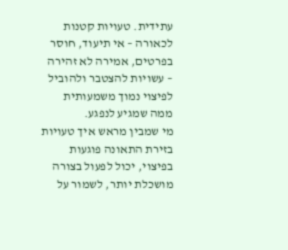עתידית. טעויות קטנות לכאורה – אי תיעוד, חוסר בפרטים, אמירה לא זהירה – עשויות להצטבר ולהוביל לפיצוי נמוך משמעותית ממה שמגיע לנפגע.
מי שמבין מראש איך טעויות בזירת התאונה פוגעות בפיצוי, יכול לפעול בצורה מושכלת יותר, לשמור על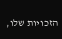הזכויות שלו,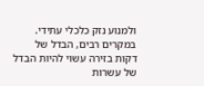ולמנוע נזק כלכלי עתידי. במקרים רבים, הבדל של דקות בזירה עשוי להיות הבדל של עשרות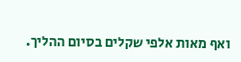ואף מאות אלפי שקלים בסיום ההליך.